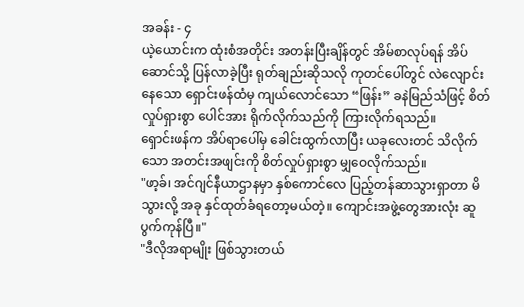အခန်း - ၄
ယဲ့ယောင်းက ထုံးစံအတိုင်း အတန်းပြီးချိန်တွင် အိမ်စာလုပ်ရန် အိပ်ဆောင်သို့ ပြန်လာခဲ့ပြီး ရုတ်ချည်းဆိုသလို ကုတင်ပေါ်တွင် လဲလျောင်းနေသော ရှောင်းဖန်ထံမှ ကျယ်လောင်သော “ဖြန်း” ခနဲမြည်သံဖြင့် စိတ်လှုပ်ရှားစွာ ပေါင်အား ရိုက်လိုက်သည်ကို ကြားလိုက်ရသည်။
ရှောင်းဖန်က အိပ်ရာပေါ်မှ ခေါင်းထွက်လာပြီး ယခုလေးတင် သိလိုက်သော အတင်းအဖျင်းကို စိတ်လှုပ်ရှားစွာ မျှဝေလိုက်သည်။
"ဖာ့ခ်၊ အင်ဂျင်နီယာဌာနမှာ နှစ်ကောင်လေ ပြည့်တန်ဆာသွားရှာတာ မိသွားလို့ အခု နှင်ထုတ်ခံရတော့မယ်တဲ့။ ကျောင်းအဖွဲ့တွေအားလုံး ဆူပွက်ကုန်ပြီ။"
"ဒီလိုအရာမျိုး ဖြစ်သွားတယ်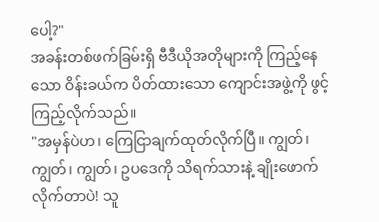ပေါ့?"
အခန်းတစ်ဖက်ခြမ်းရှိ ဗီဒီယိုအတိုများကို ကြည့်နေသော ဝိန်းခယ်က ပိတ်ထားသော ကျောင်းအဖွဲ့ကို ဖွင့်ကြည့်လိုက်သည်။
"အမှန်ပဲဟ၊ ကြေငြာချက်ထုတ်လိုက်ပြီ။ ကျွတ်၊ ကျွတ်၊ ကျွတ်၊ ဥပဒေကို သိရက်သားနဲ့ ချိုးဖောက်လိုက်တာပဲ! သူ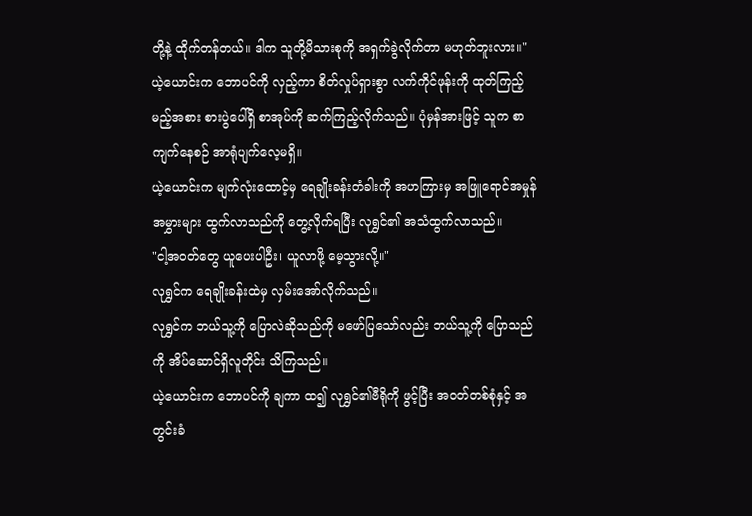တို့နဲ့ ထိုက်တန်တယ်။ ဒါက သူတို့မိသားစုကို အရှက်ခွဲလိုက်တာ မဟုတ်ဘူးလား။"
ယဲ့ယောင်းက ဘောပင်ကို လှည့်ကာ စိတ်လှုပ်ရှားစွာ လက်ကိုင်ဖုန်းကို ထုတ်ကြည့်မည့်အစား စားပွဲပေါ်ရှိ စာအုပ်ကို ဆက်ကြည့်လိုက်သည်။ ပုံမှန်အားဖြင့် သူက စာကျက်နေစဉ် အာရုံပျက်လေ့မရှိ။
ယဲ့ယောင်းက မျက်လုံးထောင့်မှ ရေချိုးခန်းတံခါးကို အဟကြားမှ အဖြူရောင်အမှုန်အမွှားများ ထွက်လာသည်ကို တွေ့လိုက်ရပြီး လုရွှင်၏ အသံထွက်လာသည်။
"ငါ့အဝတ်တွေ ယူပေးပါဦး၊ ယူလာဖို့ မေ့သွားလို့။"
လုရွှင်က ရေချိုးခန်းထဲမှ လှမ်းအော်လိုက်သည်။
လုရွှင်က ဘယ်သူ့ကို ပြောလဲဆိုသည်ကို မဖော်ပြသော်လည်း ဘယ်သူ့ကို ပြောသည်ကို အိပ်ဆောင်ရှိလူတိုင်း သိကြသည်။
ယဲ့ယောင်းက ဘောပင်ကို ချကာ ထ၍ လုရွှင်၏ဗီရိုကို ဖွင့်ပြီး အဝတ်တစ်စုံနှင့် အတွင်းခံ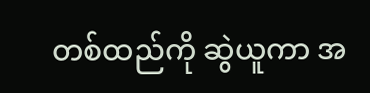တစ်ထည်ကို ဆွဲယူကာ အ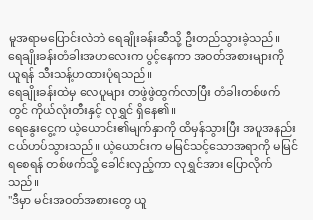မူအရာမပြောင်းလဲဘဲ ရေချိုးခန်းဆီသို့ ဦးတည်သွားခဲ့သည်။
ရေချိုးခန်းတံခါးအဟလေးက ပွင့်နေကာ အဝတ်အစားများကို ယူရန် သီးသန့်ဟထားပုံရသည်။
ရေချိုးခန်းထဲမှ လေပူများ တဖွဲဖွဲထွက်လာပြီး တံခါးတစ်ဖက်တွင် ကိုယ်လုံးတီးနှင့် လုရွှင် ရှိနေ၏။
ရေနွေးငွေ့က ယဲ့ယောင်း၏မျက်နှာကို ထိမှန်သွားပြီး အပူအနည်းငယ်ဟပ်သွားသည်။ ယဲ့ယောင်းက မမြင်သင့်သောအရာကို မမြင်ရစေရန် တစ်ဖက်သို့ ခေါင်းလှည့်ကာ လုရွှင်အား ပြောလိုက်သည်။
"ဒီမှာ မင်းအဝတ်အစားတွေ ယူ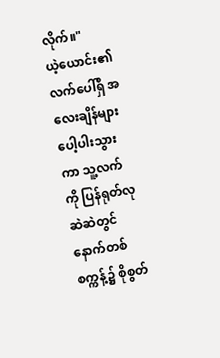လိုက်။"
ယဲ့ယောင်း၏ လက်ပေါ်ရှိ အလေးချိန်များ ပေါ့ပါးသွားကာ သူ့လက်ကို ပြန်ရုတ်လုဆဲဆဲတွင် နောက်တစ်စက္ကန့်၌ စိုစွတ်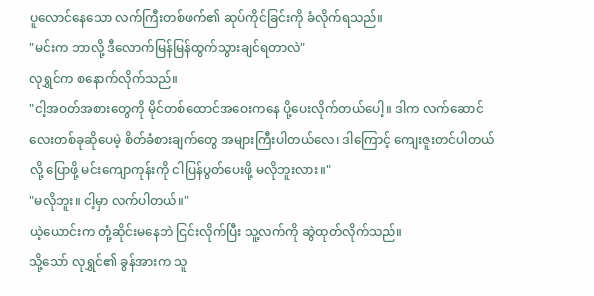ပူလောင်နေသော လက်ကြီးတစ်ဖက်၏ ဆုပ်ကိုင်ခြင်းကို ခံလိုက်ရသည်။
"မင်းက ဘာလို့ ဒီလောက်မြန်မြန်ထွက်သွားချင်ရတာလဲ"
လုရွှင်က စနောက်လိုက်သည်။
"ငါ့အဝတ်အစားတွေကို မိုင်တစ်ထောင်အဝေးကနေ ပို့ပေးလိုက်တယ်ပေါ့။ ဒါက လက်ဆောင်လေးတစ်ခုဆိုပေမဲ့ စိတ်ခံစားချက်တွေ အများကြီးပါတယ်လေ၊ ဒါကြောင့် ကျေးဇူးတင်ပါတယ်လို့ ပြောဖို့ မင်းကျောကုန်းကို ငါပြန်ပွတ်ပေးဖို့ မလိုဘူးလား။"
"မလိုဘူး။ ငါ့မှာ လက်ပါတယ်။"
ယဲ့ယောင်းက တုံ့ဆိုင်းမနေဘဲ ငြင်းလိုက်ပြီး သူ့လက်ကို ဆွဲထုတ်လိုက်သည်။
သို့သော် လုရွှင်၏ ခွန်အားက သူ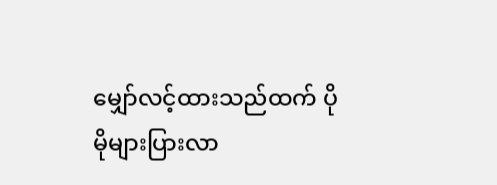မျှော်လင့်ထားသည်ထက် ပိုမိုများပြားလာ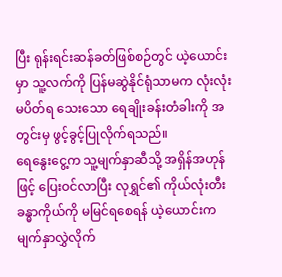ပြီး ရုန်းရင်းဆန်ခတ်ဖြစ်စဉ်တွင် ယဲ့ယောင်းမှာ သူ့လက်ကို ပြန်မဆွဲနိုင်ရုံသာမက လုံးလုံးမပိတ်ရ သေးသော ရေချိုးခန်းတံခါးကို အတွင်းမှ ဖွင့်ခွင့်ပြုလိုက်ရသည်။
ရေနွေးငွေ့က သူ့မျက်နှာဆီသို့ အရှိန်အဟုန်ဖြင့် ပြေးဝင်လာပြီး လုရွှင်၏ ကိုယ်လုံးတီးခန္ဓာကိုယ်ကို မမြင်ရစေရန် ယဲ့ယောင်းက မျက်နှာလွှဲလိုက်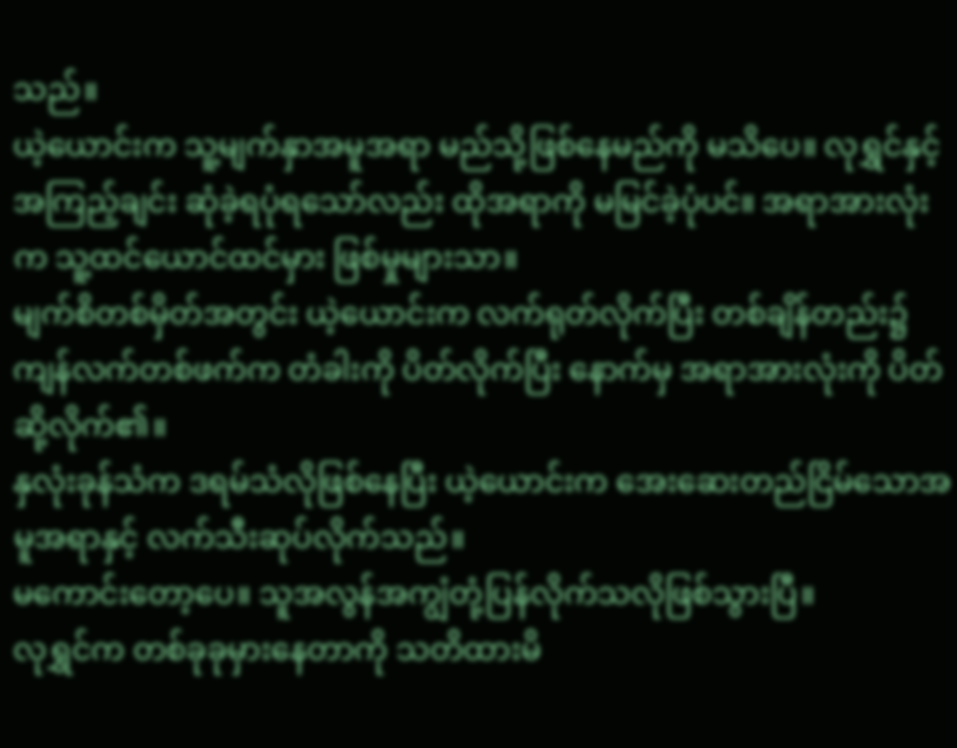သည်။
ယဲ့ယောင်းက သူ့မျက်နှာအမူအရာ မည်သို့ဖြစ်နေမည်ကို မသိပေ။ လုရွှင်နှင့် အကြည့်ချင်း ဆုံခဲ့ရပုံရသော်လည်း ထိုအရာကို မမြင်ခဲ့ပုံပင်။ အရာအားလုံးက သူ့ထင်ယောင်ထင်မှား ဖြစ်မှုများသာ။
မျက်စိတစ်မှိတ်အတွင်း ယဲ့ယောင်းက လက်ရုတ်လိုက်ပြီး တစ်ချိန်တည်း၌ ကျန်လက်တစ်ဖက်က တံခါးကို ပိတ်လိုက်ပြီး နောက်မှ အရာအားလုံးကို ပိတ်ဆို့လိုက်၏။
နှလုံးခုန်သံက ဒရမ်သံလိုဖြစ်နေပြီး ယဲ့ယောင်းက အေးဆေးတည်ငြိမ်သောအမူအရာနှင့် လက်သီးဆုပ်လိုက်သည်။
မကောင်းတော့ပေ။ သူအလွန်အကျွံတုံ့ပြန်လိုက်သလိုဖြစ်သွားပြီ။
လုရွှင်က တစ်ခုခုမှားနေတာကို သတိထားမိ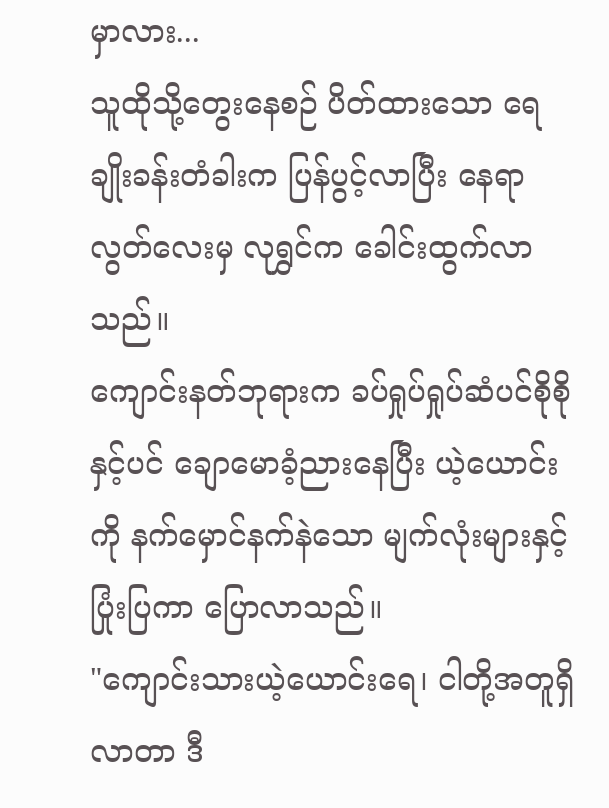မှာလား...
သူထိုသို့တွေးနေစဉ် ပိတ်ထားသော ရေချိုးခန်းတံခါးက ပြန်ပွင့်လာပြီး နေရာလွတ်လေးမှ လုရွှင်က ခေါင်းထွက်လာသည်။
ကျောင်းနတ်ဘုရားက ခပ်ရှုပ်ရှုပ်ဆံပင်စိုစိုနှင့်ပင် ချောမောခံ့ညားနေပြီး ယဲ့ယောင်းကို နက်မှောင်နက်နဲသော မျက်လုံးများနှင့် ပြုံးပြကာ ပြောလာသည်။
"ကျောင်းသားယဲ့ယောင်းရေ၊ ငါတို့အတူရှိလာတာ ဒီ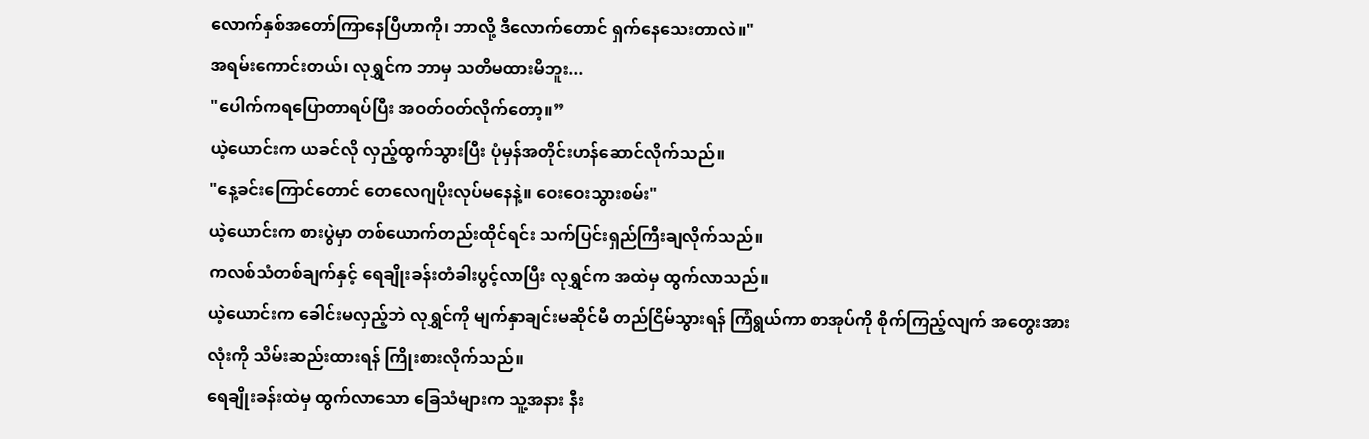လောက်နှစ်အတော်ကြာနေပြီဟာကို၊ ဘာလို့ ဒီလောက်တောင် ရှက်နေသေးတာလဲ။"
အရမ်းကောင်းတယ်၊ လုရွှင်က ဘာမှ သတိမထားမိဘူး...
"ပေါက်ကရပြောတာရပ်ပြီး အဝတ်ဝတ်လိုက်တော့။”
ယဲ့ယောင်းက ယခင်လို လှည့်ထွက်သွားပြီး ပုံမှန်အတိုင်းဟန်ဆောင်လိုက်သည်။
"နေ့ခင်းကြောင်တောင် တေလေဂျပိုးလုပ်မနေနဲ့။ ဝေးဝေးသွားစမ်း"
ယဲ့ယောင်းက စားပွဲမှာ တစ်ယောက်တည်းထိုင်ရင်း သက်ပြင်းရှည်ကြီးချလိုက်သည်။
ကလစ်သံတစ်ချက်နှင့် ရေချိုးခန်းတံခါးပွင့်လာပြီး လုရွှင်က အထဲမှ ထွက်လာသည်။
ယဲ့ယောင်းက ခေါင်းမလှည့်ဘဲ လုရွှင်ကို မျက်နှာချင်းမဆိုင်မီ တည်ငြိမ်သွားရန် ကြံရွယ်ကာ စာအုပ်ကို စိုက်ကြည့်လျက် အတွေးအားလုံးကို သိမ်းဆည်းထားရန် ကြိုးစားလိုက်သည်။
ရေချိုးခန်းထဲမှ ထွက်လာသော ခြေသံများက သူ့အနား နီး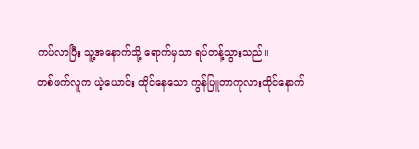ကပ်လာပြီး သူ့အနောက်သို့ ရောက်မှသာ ရပ်တန့်သွားသည်။
တစ်ဖက်လူက ယဲ့ယောင်း ထိုင်နေသော ကွန်ပြူတာကုလားထိုင်နောက်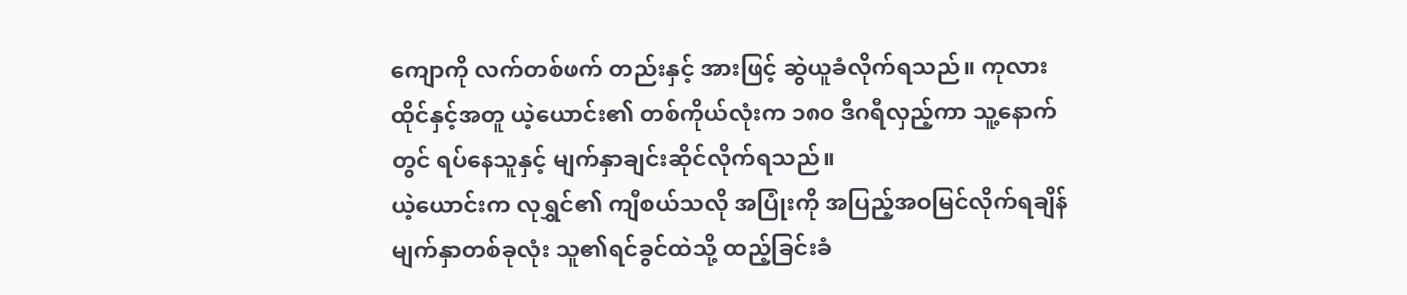ကျောကို လက်တစ်ဖက် တည်းနှင့် အားဖြင့် ဆွဲယူခံလိုက်ရသည်။ ကုလားထိုင်နှင့်အတူ ယဲ့ယောင်း၏ တစ်ကိုယ်လုံးက ၁၈၀ ဒီဂရီလှည့်ကာ သူ့နောက်တွင် ရပ်နေသူနှင့် မျက်နှာချင်းဆိုင်လိုက်ရသည်။
ယဲ့ယောင်းက လုရွှင်၏ ကျီစယ်သလို အပြုံးကို အပြည့်အဝမြင်လိုက်ရချိန် မျက်နှာတစ်ခုလုံး သူ၏ရင်ခွင်ထဲသို့ ထည့်ခြင်းခံ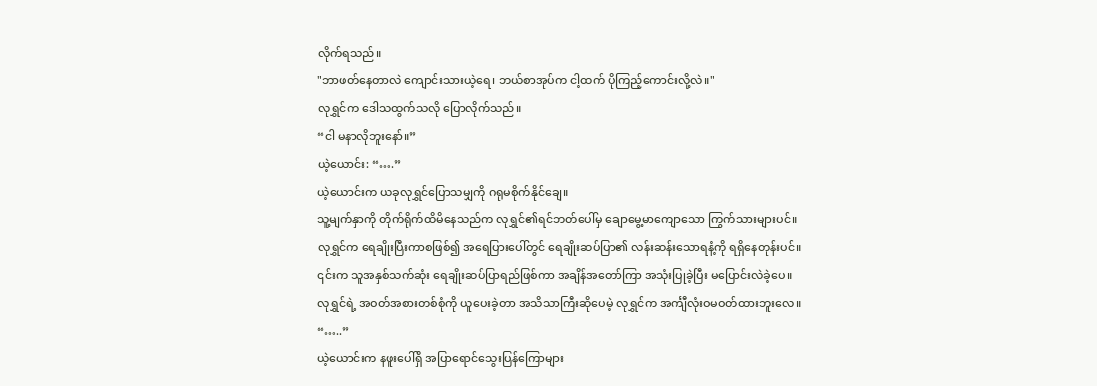လိုက်ရသည်။
"ဘာဖတ်နေတာလဲ ကျောင်းသားယဲ့ရေ၊ ဘယ်စာအုပ်က ငါ့ထက် ပိုကြည့်ကောင်းလို့လဲ။"
လုရွှင်က ဒေါသထွက်သလို ပြောလိုက်သည်။
“ငါ မနာလိုဘူးနော်။”
ယဲ့ယောင်း: “….”
ယဲ့ယောင်းက ယခုလုရွှင်ပြောသမျှကို ဂရုမစိုက်နိုင်ချေ။
သူ့မျက်နှာကို တိုက်ရိုက်ထိမိနေသည်က လုရွှင်၏ရင်ဘတ်ပေါ်မှ ချောမွေ့မာကျောသော ကြွက်သားများပင်။
လုရွှင်က ရေချိုးပြီးကာစဖြစ်၍ အရေပြားပေါ်တွင် ရေချိုးဆပ်ပြာ၏ လန်းဆန်းသောရနံ့ကို ရရှိနေတုန်းပင်။ ၎င်းက သူအနှစ်သက်ဆုံး ရေချိုးဆပ်ပြာရည်ဖြစ်ကာ အချိန်အတော်ကြာ အသုံးပြုခဲ့ပြီး မပြောင်းလဲခဲ့ပေ။
လုရွှင်ရဲ့ အဝတ်အစားတစ်စုံကို ယူပေးခဲ့တာ အသိသာကြီးဆိုပေမဲ့ လုရွှင်က အင်္ကျီလုံးဝမဝတ်ထားဘူးလေ။
“…..”
ယဲ့ယောင်းက နဖူးပေါ်ရှိ အပြာရောင်သွေးပြန်ကြောများ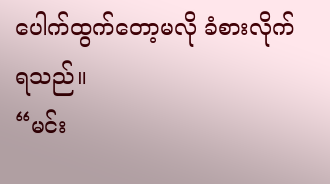ပေါက်ထွက်တော့မလို ခံစားလိုက်ရသည်။
“မင်း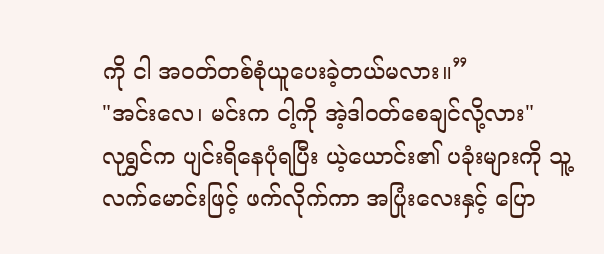ကို ငါ အဝတ်တစ်စုံယူပေးခဲ့တယ်မလား။”
"အင်းလေ၊ မင်းက ငါ့ကို အဲ့ဒါဝတ်စေချင်လို့လား"
လုရွှင်က ပျင်းရိနေပုံရပြီး ယဲ့ယောင်း၏ ပခုံးများကို သူ့လက်မောင်းဖြင့် ဖက်လိုက်ကာ အပြုံးလေးနှင့် ပြော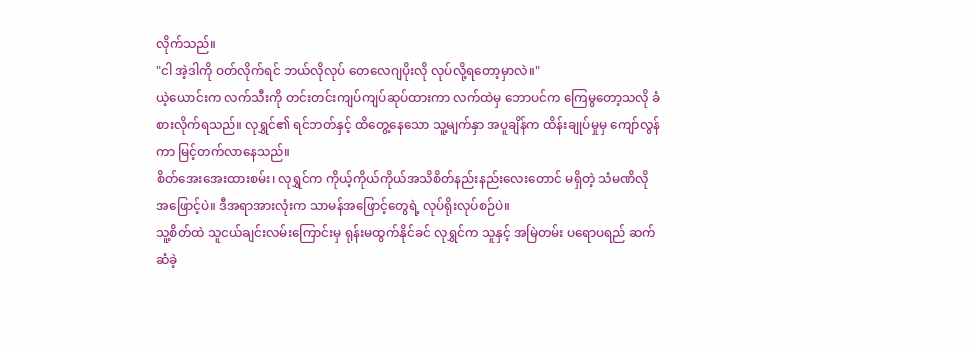လိုက်သည်။
"ငါ အဲ့ဒါကို ဝတ်လိုက်ရင် ဘယ်လိုလုပ် တေလေဂျပိုးလို လုပ်လို့ရတော့မှာလဲ။"
ယဲ့ယောင်းက လက်သီးကို တင်းတင်းကျပ်ကျပ်ဆုပ်ထားကာ လက်ထဲမှ ဘောပင်က ကြေမွတော့သလို ခံစားလိုက်ရသည်။ လုရွှင်၏ ရင်ဘတ်နှင့် ထိတွေ့နေသော သူ့မျက်နှာ အပူချိန်က ထိန်းချုပ်မှုမှ ကျော်လွန်ကာ မြင့်တက်လာနေသည်။
စိတ်အေးအေးထားစမ်း၊ လုရွှင်က ကိုယ့်ကိုယ်ကိုယ်အသိစိတ်နည်းနည်းလေးတောင် မရှိတဲ့ သံမဏိလို အဖြောင့်ပဲ။ ဒီအရာအားလုံးက သာမန်အဖြောင့်တွေရဲ့ လုပ်ရိုးလုပ်စဉ်ပဲ။
သူ့စိတ်ထဲ သူငယ်ချင်းလမ်းကြောင်းမှ ရုန်းမထွက်နိုင်ခင် လုရွှင်က သူနှင့် အမြဲတမ်း ပရောပရည် ဆက်ဆံခဲ့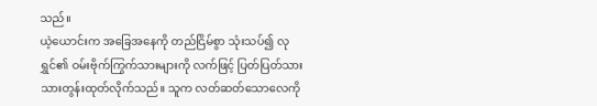သည်။
ယဲ့ယောင်းက အခြေအနေကို တည်ငြိမ်စွာ သုံးသပ်၍ လုရွှင်၏ ဝမ်းဗိုက်ကြွက်သားများကို လက်ဖြင့် ပြတ်ပြတ်သားသားတွန်းထုတ်လိုက်သည်။ သူက လတ်ဆတ်သောလေကို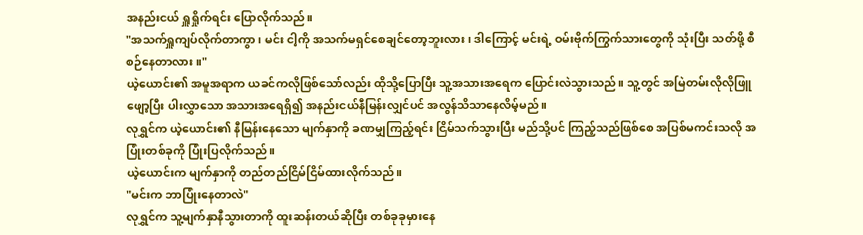အနည်းငယ် ရှူရှိုက်ရင်း ပြောလိုက်သည်။
"အသက်ရှူကျပ်လိုက်တာကွာ၊ မင်း ငါ့ကို အသက်မရှင်စေချင်တော့ဘူးလား၊ ဒါကြောင့် မင်းရဲ့ ဝမ်းဗိုက်ကြွက်သားတွေကို သုံးပြီး သတ်ဖို့ စီစဉ်နေတာလား။"
ယဲ့ယောင်း၏ အမူအရာက ယခင်ကလိုဖြစ်သော်လည်း ထိုသို့ပြောပြီး သူ့အသားအရေက ပြောင်းလဲသွားသည်။ သူ့တွင် အမြဲတမ်းလိုလိုဖြူဖျော့ပြီး ပါးလွှာသော အသားအရေရှိ၍ အနည်းငယ်နီမြန်းလျှင်ပင် အလွန်သိသာနေလိမ့်မည်။
လုရွှင်က ယဲ့ယောင်း၏ နီမြန်းနေသော မျက်နှာကို ခဏမျှကြည့်ရင်း ငြိမ်သက်သွားပြီး မည်သို့ပင် ကြည့်သည်ဖြစ်စေ အပြစ်မကင်းသလို အပြုံးတစ်ခုကို ပြုံးပြလိုက်သည်။
ယဲ့ယောင်းက မျက်နှာကို တည်တည်ငြိမ်ငြိမ်ထားလိုက်သည်။
"မင်းက ဘာပြုံးနေတာလဲ"
လုရွှင်က သူ့မျက်နှာနီသွားတာကို ထူးဆန်းတယ်ဆိုပြီး တစ်ခုခုမှားနေ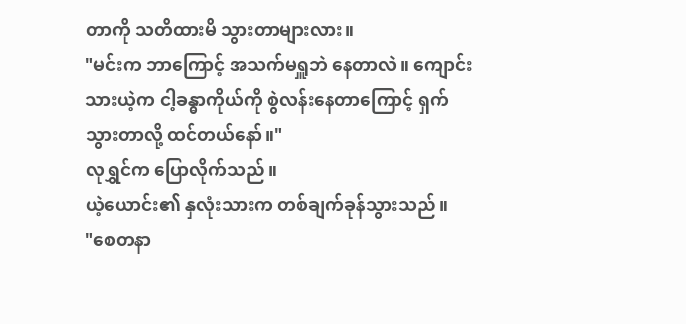တာကို သတိထားမိ သွားတာများလား။
"မင်းက ဘာကြောင့် အသက်မရှူဘဲ နေတာလဲ။ ကျောင်းသားယဲ့က ငါ့ခန္ဓာကိုယ်ကို စွဲလန်းနေတာကြောင့် ရှက်သွားတာလို့ ထင်တယ်နော်။"
လုရွှင်က ပြောလိုက်သည်။
ယဲ့ယောင်း၏ နှလုံးသားက တစ်ချက်ခုန်သွားသည်။
"စေတနာ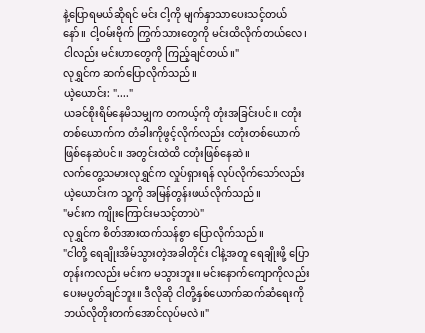နဲ့ပြောရမယ်ဆိုရင် မင်း ငါ့ကို မျက်နှာသာပေးသင့်တယ်နော်။ ငါ့ဝမ်းဗိုက် ကြွက်သားတွေကို မင်းထိလိုက်တယ်လေ၊ ငါလည်း မင်းဟာတွေကို ကြည့်ချင်တယ်။"
လုရွှင်က ဆက်ပြောလိုက်သည်။
ယဲ့ယောင်း: "...."
ယခင်စိုးရိမ်နေမိသမျှက တကယ့်ကို တုံးအခြင်းပင်။ ငတုံးတစ်ယောက်က တံခါးကိုဖွင့်လိုက်လည်း ငတုံးတစ်ယောက် ဖြစ်နေဆဲပင်။ အတွင်းထဲထိ ငတုံးဖြစ်နေဆဲ။
လက်တွေ့သမားလုရွှင်က လှုပ်ရှားရန် လုပ်လိုက်သော်လည်း ယဲ့ယောင်းက သူ့ကို အမြန်တွန်းဖယ်လိုက်သည်။
"မင်းက ကျိုးကြောင်းမသင့်တာပဲ"
လုရွှင်က စိတ်အားထက်သန်စွာ ပြောလိုက်သည်။
"ငါတို့ ရေချိုးအိမ်သွားတဲ့အခါတိုင်း ငါနဲ့အတူ ရေချိုးဖို့ ပြောတုန်းကလည်း မင်းက မသွားဘူး။ မင်းနောက်ကျောကိုလည်း ပေးမပွတ်ချင်ဘူး။ ဒီလိုဆို ငါတို့နှစ်ယောက်ဆက်ဆံရေးကို ဘယ်လိုတိုးတက်အောင်လုပ်မလဲ။"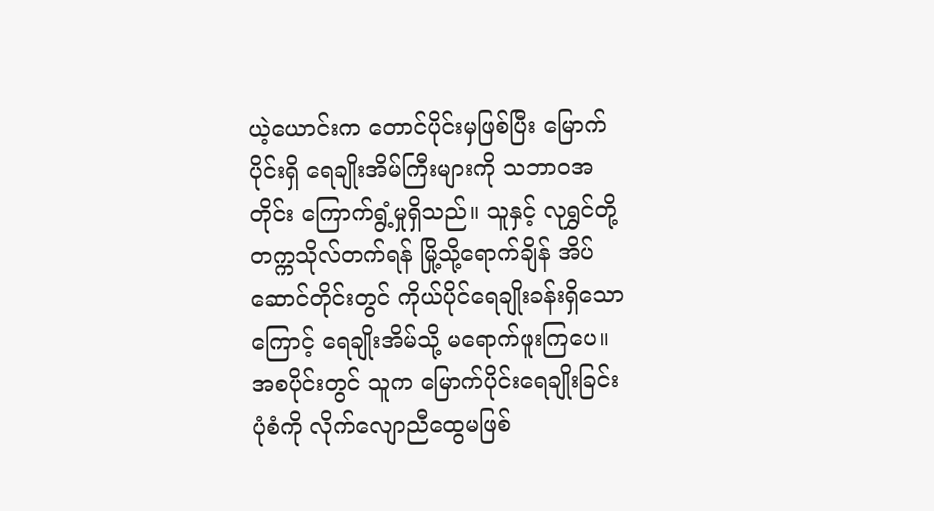ယဲ့ယောင်းက တောင်ပိုင်းမှဖြစ်ပြီး မြောက်ပိုင်းရှိ ရေချိုးအိမ်ကြီးများကို သဘာဝအတိုင်း ကြောက်ရွံ့မှုရှိသည်။ သူနှင့် လုရွှင်တို့ တက္ကသိုလ်တက်ရန် မြို့သို့ရောက်ချိန် အိပ်ဆောင်တိုင်းတွင် ကိုယ်ပိုင်ရေချိုးခန်းရှိသောကြောင့် ရေချိုးအိမ်သို့ မရောက်ဖူးကြပေ။
အစပိုင်းတွင် သူက မြောက်ပိုင်းရေချိုးခြင်းပုံစံကို လိုက်လျောညီထွေမဖြစ်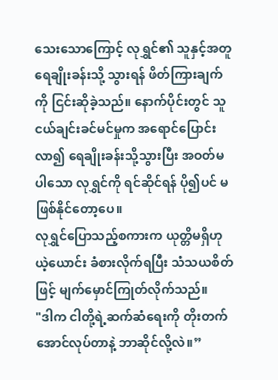သေးသောကြောင့် လုရွှင်၏ သူနှင့်အတူ ရေချိုးခန်းသို့ သွားရန် ဖိတ်ကြားချက်ကို ငြင်းဆိုခဲ့သည်။ နောက်ပိုင်းတွင် သူငယ်ချင်းခင်မင်မှုက အရောင်ပြောင်းလာ၍ ရေချိုးခန်းသို့သွားပြီး အဝတ်မပါသော လုရွှင်ကို ရင်ဆိုင်ရန် ပို၍ပင် မဖြစ်နိုင်တော့ပေ။
လုရွှင်ပြောသည့်စကားက ယုတ္တိမရှိဟု ယဲ့ယောင်း ခံစားလိုက်ရပြီး သံသယစိတ်ဖြင့် မျက်မှောင်ကြုတ်လိုက်သည်။
"ဒါက ငါတို့ရဲ့ဆက်ဆံရေးကို တိုးတက်အောင်လုပ်တာနဲ့ ဘာဆိုင်လို့လဲ။”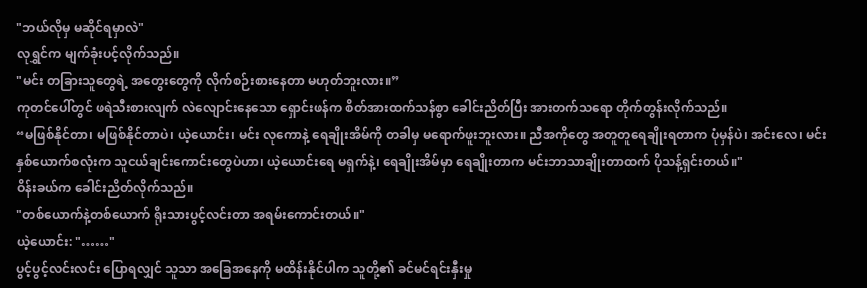"ဘယ်လိုမှ မဆိုင်ရမှာလဲ"
လုရွှင်က မျက်ခုံးပင့်လိုက်သည်။
"မင်း တခြားသူတွေရဲ့ အတွေးတွေကို လိုက်စဉ်းစားနေတာ မဟုတ်ဘူးလား။”
ကုတင်ပေါ်တွင် ဖရဲသီးစားလျက် လဲလျောင်းနေသော ရှောင်းဖန်က စိတ်အားထက်သန်စွာ ခေါင်းညိတ်ပြီး အားတက်သရော တိုက်တွန်းလိုက်သည်။
“မဖြစ်နိုင်တာ၊ မဖြစ်နိုင်တာပဲ၊ ယဲ့ယောင်း၊ မင်း လုကောနဲ့ ရေချိုးအိမ်ကို တခါမှ မရောက်ဖူးဘူးလား။ ညီအကိုတွေ အတူတူရေချိုးရတာက ပုံမှန်ပဲ၊ အင်းလေ၊ မင်း နှစ်ယောက်စလုံးက သူငယ်ချင်းကောင်းတွေပဲဟာ၊ ယဲ့ယောင်းရေ မရှက်နဲ့၊ ရေချိုးအိမ်မှာ ရေချိုးတာက မင်းဘာသာချိုးတာထက် ပိုသန့်ရှင်းတယ်။"
ဝိန်းခယ်က ခေါင်းညိတ်လိုက်သည်။
"တစ်ယောက်နဲ့တစ်ယောက် ရိုးသားပွင့်လင်းတာ အရမ်းကောင်းတယ်။"
ယဲ့ယောင်း: "……"
ပွင့်ပွင့်လင်းလင်း ပြောရလျှင် သူသာ အခြေအနေကို မထိန်းနိုင်ပါက သူတို့၏ ခင်မင်ရင်းနှီးမှု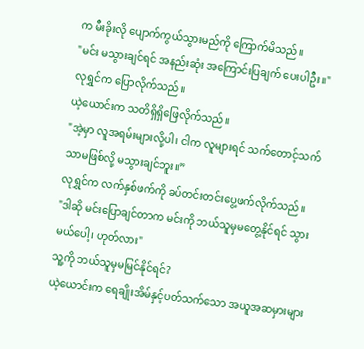က မီးခိုးလို ပျောက်ကွယ်သွားမည်ကို ကြောက်မိသည်။
"မင်း မသွားချင်ရင် အနည်းဆုံး အကြောင်းပြချက် ပေးပါဦး။"
လုရွှင်က ပြောလိုက်သည်။
ယဲ့ယောင်းက သတိရှိရှိဖြေလိုက်သည်။
"အဲ့မှာ လူအရမ်းများလို့ပါ၊ ငါက လူများရင် သက်တောင့်သက်သာမဖြစ်လို့ မသွားချင်ဘူး။”
လုရွှင်က လက်နှစ်ဖက်ကို ခပ်တင်းတင်းပွေ့ဖက်လိုက်သည်။
"ဒါဆို မင်းပြောချင်တာက မင်းကို ဘယ်သူမှမတွေ့နိုင်ရင် သွားမယ်ပေါ့၊ ဟုတ်လား"
သူ့ကို ဘယ်သူမှမမြင်နိုင်ရင်?
ယဲ့ယောင်းက ရေချိုးအိမ်နှင့်ပတ်သက်သော အယူအဆမှားများ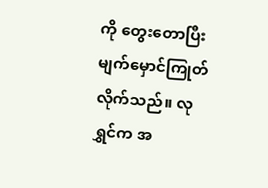ကို တွေးတောပြီး မျက်မှောင်ကြုတ်လိုက်သည်။ လုရွှင်က အ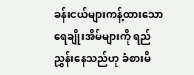ခန်းငယ်များကန့်ထားသော ရေချိုးအိမ်များကို ရည်ညွှန်းနေသည်ဟု ခံစားမိ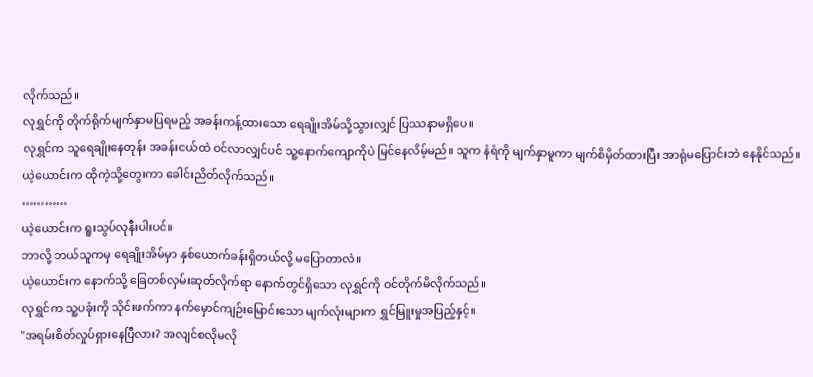လိုက်သည်။
လုရွှင်ကို တိုက်ရိုက်မျက်နှာမပြရမည့် အခန်းကန့်ထားသော ရေချိုးအိမ်သို့သွားလျှင် ပြဿနာမရှိပေ။
လုရွှင်က သူရေချိုးနေတုန်း အခန်းငယ်ထဲ ဝင်လာလျှင်ပင် သူ့နောက်ကျောကိုပဲ မြင်နေလိမ့်မည်။ သူက နံရံကို မျက်နှာမူကာ မျက်စိမှိတ်ထားပြီး အာရုံမပြောင်းဘဲ နေနိုင်သည်။
ယဲ့ယောင်းက ထိုကဲ့သို့တွေးကာ ခေါင်းညိတ်လိုက်သည်။
…………
ယဲ့ယောင်းက ရူးသွပ်လုနီးပါးပင်။
ဘာလို့ ဘယ်သူကမှ ရေချိုးအိမ်မှာ နှစ်ယောက်ခန်းရှိတယ်လို့ မပြောတာလဲ။
ယဲ့ယောင်းက နောက်သို့ ခြေတစ်လှမ်းဆုတ်လိုက်ရာ နောက်တွင်ရှိသော လုရွှင်ကို ဝင်တိုက်မိလိုက်သည်။
လုရွှင်က သူ့ပခုံးကို သိုင်းဖက်ကာ နက်မှောင်ကျဉ်းမြောင်းသော မျက်လုံးများက ရွှင်မြူးမှုအပြည့်နှင့်။
"အရမ်းစိတ်လှုပ်ရှားနေပြီလား? အလျင်စလိုမလို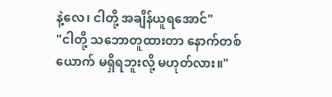နဲ့လေ၊ ငါတို့ အချိန်ယူရအောင်"
"ငါတို့ သဘောတူထားတာ နောက်တစ်ယောက် မရှိရဘူးလို့ မဟုတ်လား။"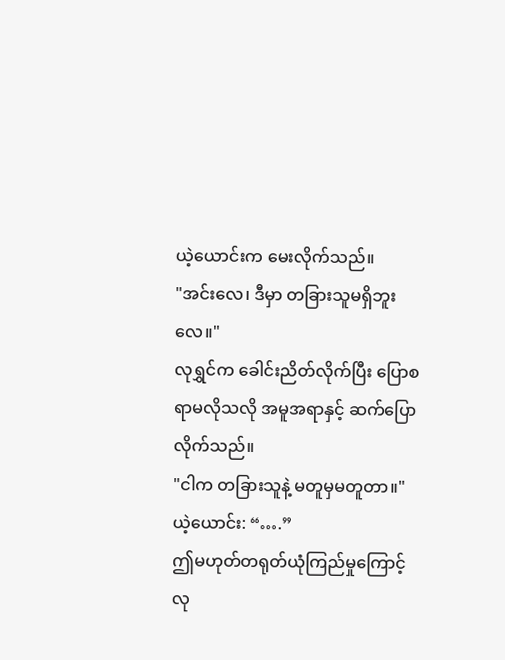ယဲ့ယောင်းက မေးလိုက်သည်။
"အင်းလေ၊ ဒီမှာ တခြားသူမရှိဘူးလေ။"
လုရွှင်က ခေါင်းညိတ်လိုက်ပြီး ပြောစရာမလိုသလို အမူအရာနှင့် ဆက်ပြောလိုက်သည်။
"ငါက တခြားသူနဲ့ မတူမှမတူတာ။"
ယဲ့ယောင်း: “….”
ဤမဟုတ်တရုတ်ယုံကြည်မှုကြောင့် လု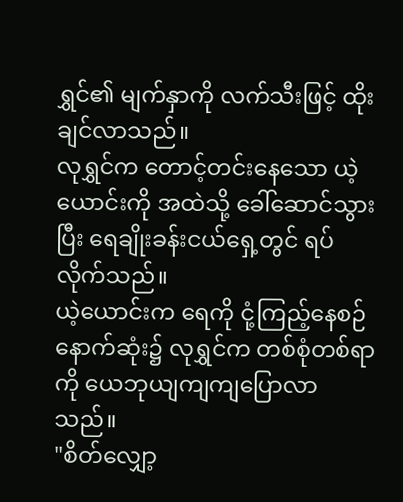ရွှင်၏ မျက်နှာကို လက်သီးဖြင့် ထိုးချင်လာသည်။
လုရွှင်က တောင့်တင်းနေသော ယဲ့ယောင်းကို အထဲသို့ ခေါ်ဆောင်သွားပြီး ရေချိုးခန်းငယ်ရှေ့တွင် ရပ်လိုက်သည်။
ယဲ့ယောင်းက ရေကို ငုံ့ကြည့်နေစဉ် နောက်ဆုံး၌ လုရွှင်က တစ်စုံတစ်ရာကို ယေဘုယျကျကျပြောလာသည်။
"စိတ်လျှော့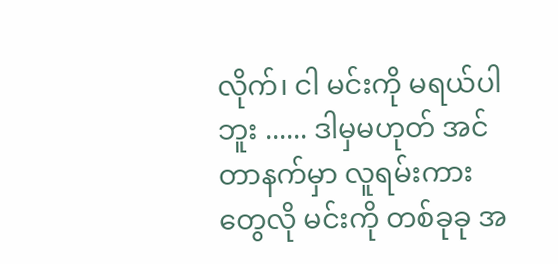လိုက်၊ ငါ မင်းကို မရယ်ပါဘူး ...... ဒါမှမဟုတ် အင်တာနက်မှာ လူရမ်းကားတွေလို မင်းကို တစ်ခုခု အ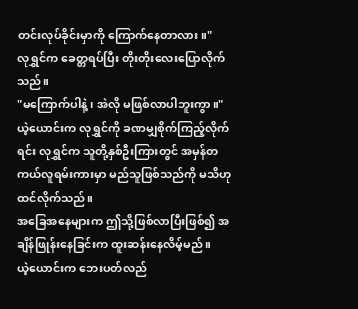တင်းလုပ်ခိုင်းမှာကို ကြောက်နေတာလား။"
လုရွှင်က ခေတ္တရပ်ပြီး တိုးတိုးလေးပြောလိုက်သည်။
"မကြောက်ပါနဲ့၊ အဲလို မဖြစ်လာပါဘူးကွာ။"
ယဲ့ယောင်းက လုရွှင်ကို ခဏမျှစိုက်ကြည့်လိုက်ရင်း လုရွှင်က သူတို့နှစ်ဦးကြားတွင် အမှန်တကယ်လူရမ်းကားမှာ မည်သူဖြစ်သည်ကို မသိဟု ထင်လိုက်သည်။
အခြေအနေများက ဤသို့ဖြစ်လာပြီးဖြစ်၍ အချိန်ဖြုန်းနေခြင်းက ထူးဆန်းနေလိမ့်မည်။
ယဲ့ယောင်းက ဘေးပတ်လည်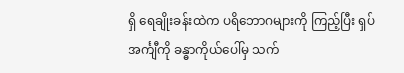ရှိ ရေချိုးခန်းထဲက ပရိဘောဂများကို ကြည့်ပြီး ရှပ်အင်္ကျီကို ခန္ဓာကိုယ်ပေါ်မှ သက်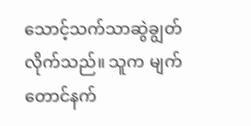သောင့်သက်သာဆွဲချွတ်လိုက်သည်။ သူက မျက်တောင်နက်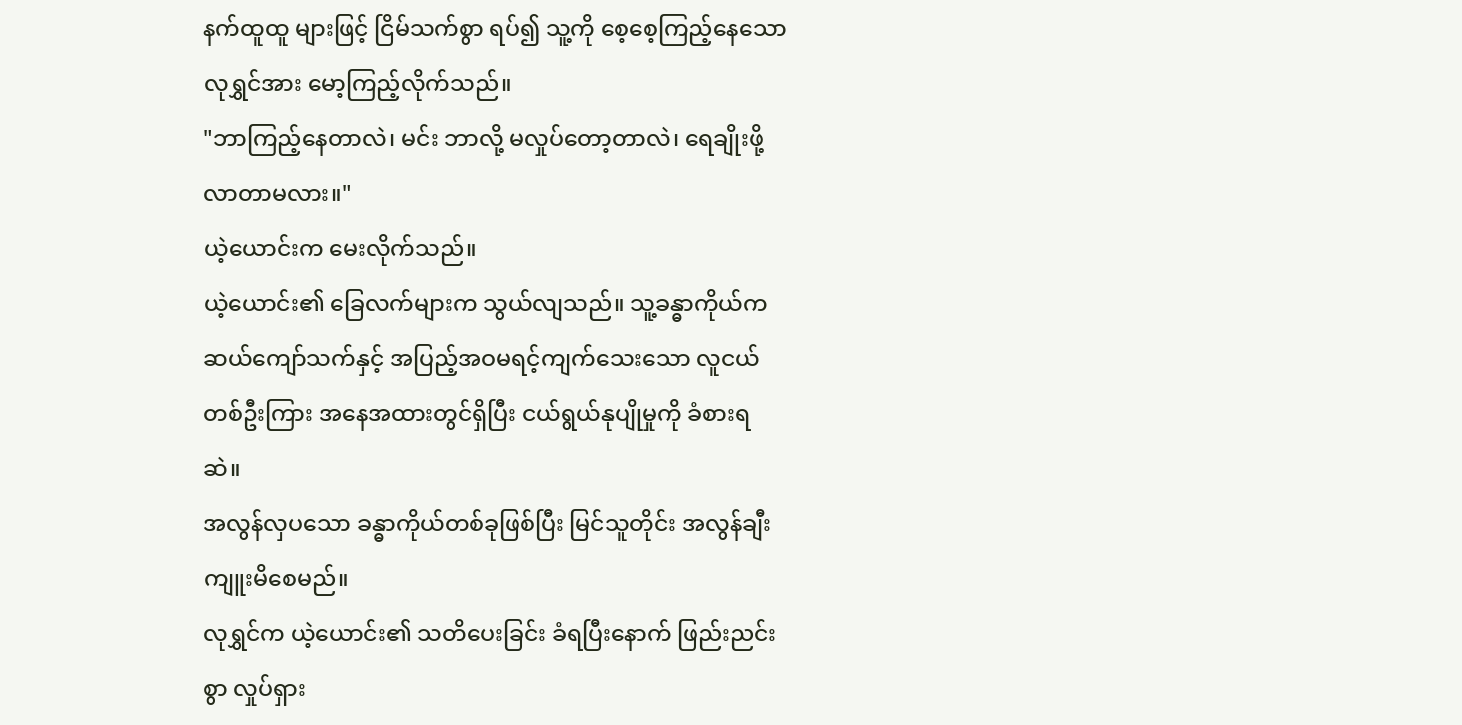နက်ထူထူ များဖြင့် ငြိမ်သက်စွာ ရပ်၍ သူ့ကို စေ့စေ့ကြည့်နေသော လုရွှင်အား မော့ကြည့်လိုက်သည်။
"ဘာကြည့်နေတာလဲ၊ မင်း ဘာလို့ မလှုပ်တော့တာလဲ၊ ရေချိုးဖို့ လာတာမလား။"
ယဲ့ယောင်းက မေးလိုက်သည်။
ယဲ့ယောင်း၏ ခြေလက်များက သွယ်လျသည်။ သူ့ခန္ဓာကိုယ်က ဆယ်ကျော်သက်နှင့် အပြည့်အဝမရင့်ကျက်သေးသော လူငယ်တစ်ဦးကြား အနေအထားတွင်ရှိပြီး ငယ်ရွယ်နုပျိုမှုကို ခံစားရဆဲ။
အလွန်လှပသော ခန္ဓာကိုယ်တစ်ခုဖြစ်ပြီး မြင်သူတိုင်း အလွန်ချီးကျူးမိစေမည်။
လုရွှင်က ယဲ့ယောင်း၏ သတိပေးခြင်း ခံရပြီးနောက် ဖြည်းညင်းစွာ လှုပ်ရှား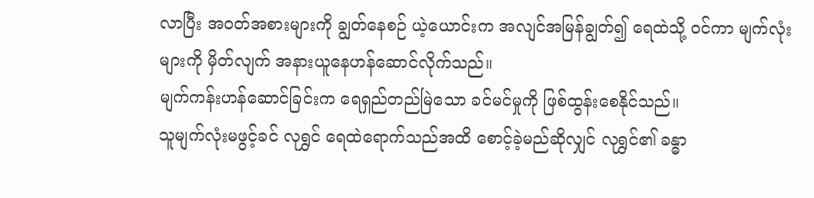လာပြီး အဝတ်အစားများကို ချွတ်နေစဉ် ယဲ့ယောင်းက အလျင်အမြန်ချွတ်၍ ရေထဲသို့ ဝင်ကာ မျက်လုံးများကို မှိတ်လျက် အနားယူနေဟန်ဆောင်လိုက်သည်။
မျက်ကန်းဟန်ဆောင်ခြင်းက ရေရှည်တည်မြဲသော ခင်မင်မှုကို ဖြစ်ထွန်းစေနိုင်သည်။
သူမျက်လုံးမဖွင့်ခင် လုရွှင် ရေထဲရောက်သည်အထိ စောင့်ခဲ့မည်ဆိုလျှင် လုရွှင်၏ ခန္ဓာ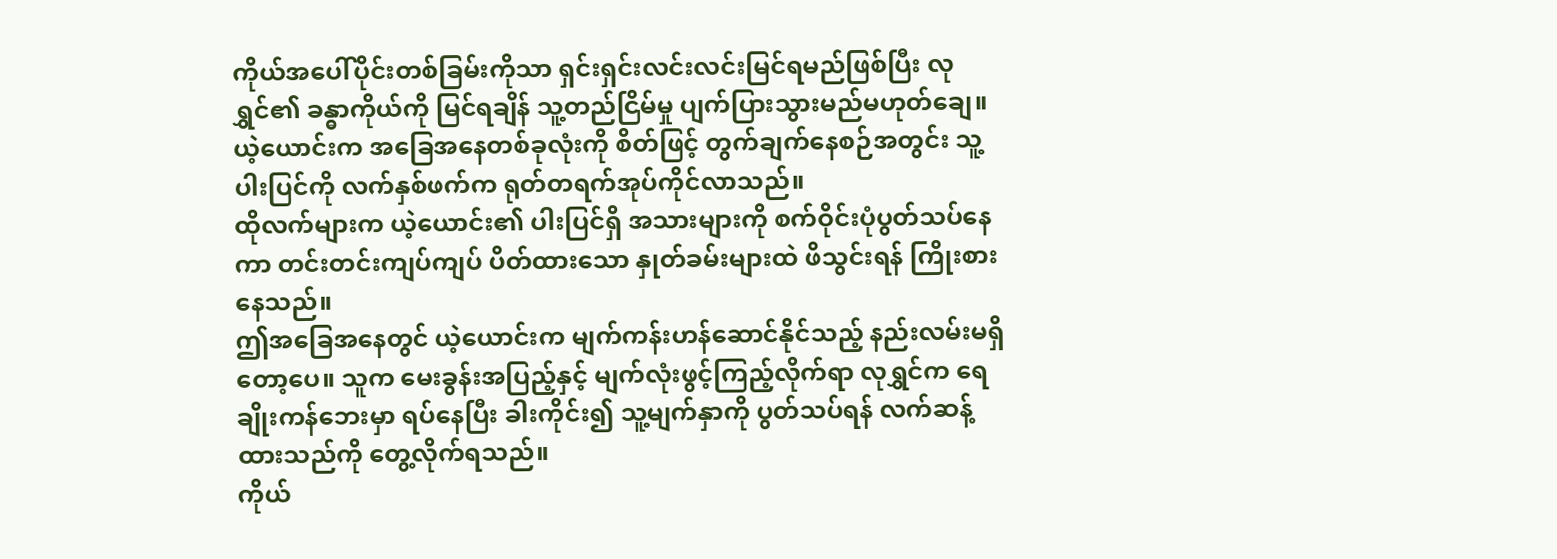ကိုယ်အပေါ်ပိုင်းတစ်ခြမ်းကိုသာ ရှင်းရှင်းလင်းလင်းမြင်ရမည်ဖြစ်ပြီး လုရွှင်၏ ခန္ဓာကိုယ်ကို မြင်ရချိန် သူ့တည်ငြိမ်မှု ပျက်ပြားသွားမည်မဟုတ်ချေ။
ယဲ့ယောင်းက အခြေအနေတစ်ခုလုံးကို စိတ်ဖြင့် တွက်ချက်နေစဉ်အတွင်း သူ့ပါးပြင်ကို လက်နှစ်ဖက်က ရုတ်တရက်အုပ်ကိုင်လာသည်။
ထိုလက်များက ယဲ့ယောင်း၏ ပါးပြင်ရှိ အသားများကို စက်ဝိုင်းပုံပွတ်သပ်နေကာ တင်းတင်းကျပ်ကျပ် ပိတ်ထားသော နှုတ်ခမ်းများထဲ ဖိသွင်းရန် ကြိုးစားနေသည်။
ဤအခြေအနေတွင် ယဲ့ယောင်းက မျက်ကန်းဟန်ဆောင်နိုင်သည့် နည်းလမ်းမရှိတော့ပေ။ သူက မေးခွန်းအပြည့်နှင့် မျက်လုံးဖွင့်ကြည့်လိုက်ရာ လုရွှင်က ရေချိုးကန်ဘေးမှာ ရပ်နေပြီး ခါးကိုင်း၍ သူ့မျက်နှာကို ပွတ်သပ်ရန် လက်ဆန့်ထားသည်ကို တွေ့လိုက်ရသည်။
ကိုယ်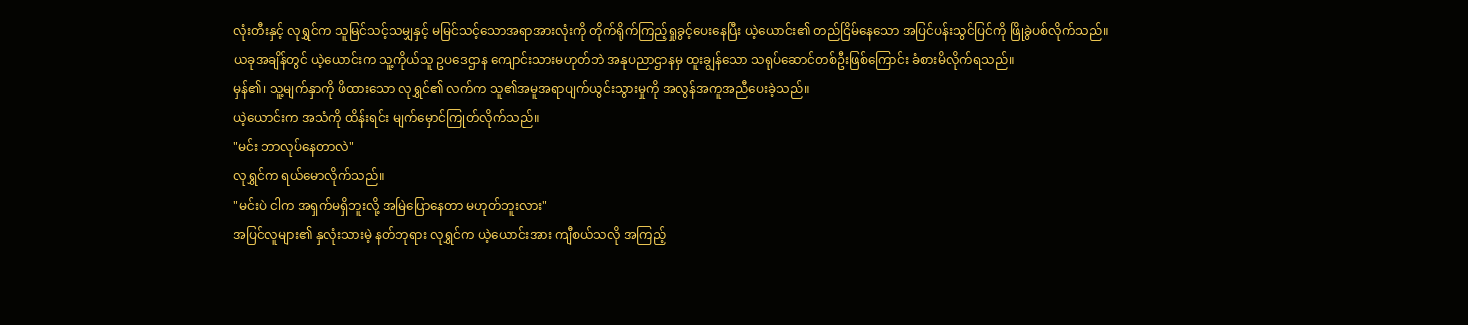လုံးတီးနှင့် လုရွှင်က သူမြင်သင့်သမျှနှင့် မမြင်သင့်သောအရာအားလုံးကို တိုက်ရိုက်ကြည့်ရှုခွင့်ပေးနေပြီး ယဲ့ယောင်း၏ တည်ငြိမ်နေသော အပြင်ပန်းသွင်ပြင်ကို ဖြိုခွဲပစ်လိုက်သည်။
ယခုအချိန်တွင် ယဲ့ယောင်းက သူ့ကိုယ်သူ ဥပဒေဌာန ကျောင်းသားမဟုတ်ဘဲ အနုပညာဌာနမှ ထူးချွန်သော သရုပ်ဆောင်တစ်ဦးဖြစ်ကြောင်း ခံစားမိလိုက်ရသည်။
မှန်၏၊ သူ့မျက်နှာကို ဖိထားသော လုရွှင်၏ လက်က သူ၏အမူအရာပျက်ယွင်းသွားမှုကို အလွန်အကူအညီပေးခဲ့သည်။
ယဲ့ယောင်းက အသံကို ထိန်းရင်း မျက်မှောင်ကြုတ်လိုက်သည်။
"မင်း ဘာလုပ်နေတာလဲ"
လုရွှင်က ရယ်မောလိုက်သည်။
"မင်းပဲ ငါက အရှက်မရှိဘူးလို့ အမြဲပြောနေတာ မဟုတ်ဘူးလား"
အပြင်လူများ၏ နှလုံးသားမဲ့ နတ်ဘုရား လုရွှင်က ယဲ့ယောင်းအား ကျီစယ်သလို အကြည့်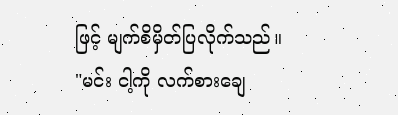ဖြင့် မျက်စိမှိတ်ပြလိုက်သည်။
"မင်း ငါ့ကို လက်စားချေ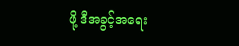ဖို့ ဒီအခွင့်အရေး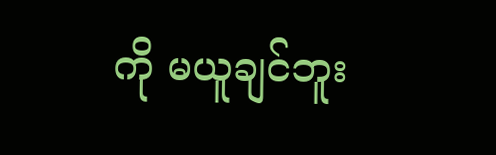ကို မယူချင်ဘူး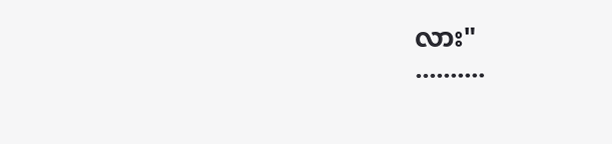လား"
..........